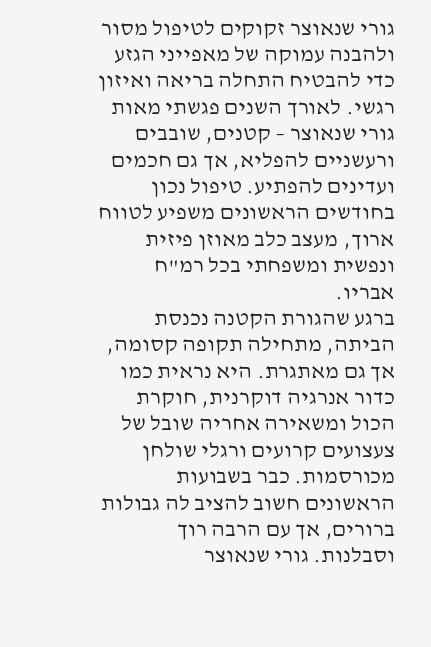גורי שנאוצר זקוקים לטיפול מסור ולהבנה עמוקה של מאפייני הגזע כדי להבטיח התחלה בריאה ואיזון רגשי. לאורך השנים פגשתי מאות גורי שנאוצר – קטנים, שובבים ורעשניים להפליא, אך גם חכמים ועדינים להפתיע. טיפול נכון בחודשים הראשונים משפיע לטווח ארוך, מעצב כלב מאוזן פיזית ונפשית ומשפחתי בכל רמ"ח אבריו.
ברגע שהגורת הקטנה נכנסת הביתה, מתחילה תקופה קסומה, אך גם מאתגרת. היא נראית כמו כדור אנרגיה דוקרנית, חוקרת הכול ומשאירה אחריה שובל של צעצועים קרועים ורגלי שולחן מכורסמות. כבר בשבועות הראשונים חשוב להציב לה גבולות ברורים, אך עם הרבה רוך וסבלנות. גורי שנאוצר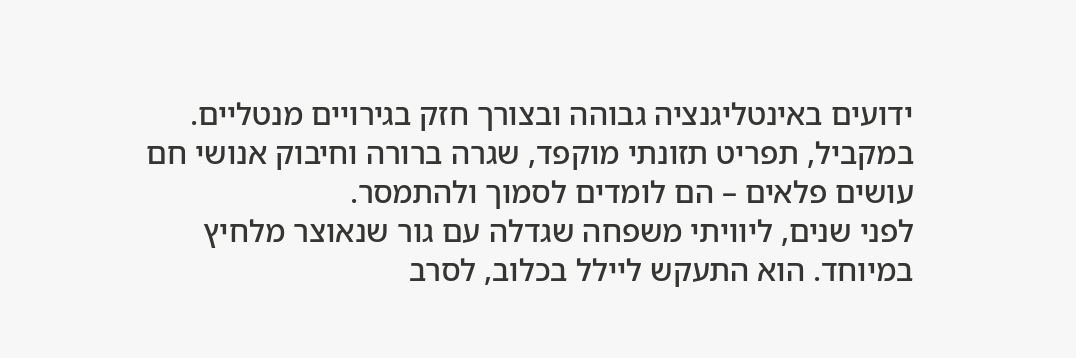ידועים באינטליגנציה גבוהה ובצורך חזק בגירויים מנטליים. במקביל, תפריט תזונתי מוקפד, שגרה ברורה וחיבוק אנושי חם עושים פלאים – הם לומדים לסמוך ולהתמסר.
לפני שנים, ליוויתי משפחה שגדלה עם גור שנאוצר מלחיץ במיוחד. הוא התעקש ליילל בכלוב, לסרב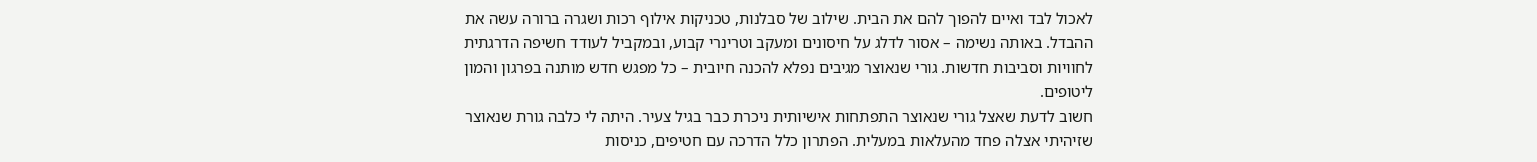לאכול לבד ואיים להפוך להם את הבית. שילוב של סבלנות, טכניקות אילוף רכות ושגרה ברורה עשה את ההבדל. באותה נשימה – אסור לדלג על חיסונים ומעקב וטרינרי קבוע, ובמקביל לעודד חשיפה הדרגתית לחוויות וסביבות חדשות. גורי שנאוצר מגיבים נפלא להכנה חיובית – כל מפגש חדש מותנה בפרגון והמון ליטופים.
חשוב לדעת שאצל גורי שנאוצר התפתחות אישיותית ניכרת כבר בגיל צעיר. היתה לי כלבה גורת שנאוצר שזיהיתי אצלה פחד מהעלאות במעלית. הפתרון כלל הדרכה עם חטיפים, כניסות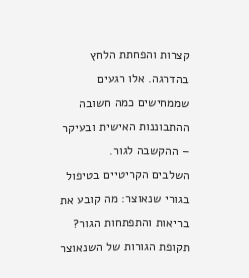קצרות והפחתת הלחץ בהדרגה. אלו רגעים שממחישים כמה חשובה ההתבוננות האישית ובעיקר – ההקשבה לגור.
השלבים הקריטיים בטיפול בגורי שנאוצר: מה קובע את בריאות והתפתחות הגור?
תקופת הגורות של השנאוצר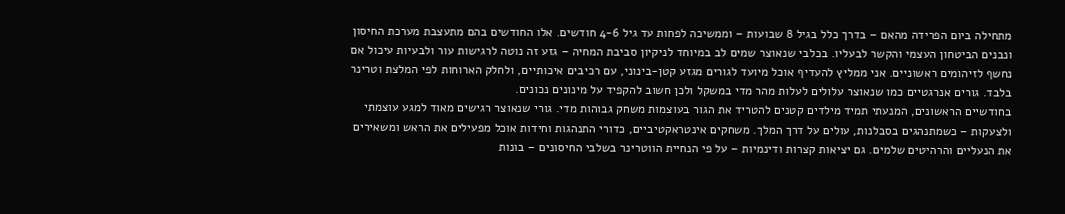מתחילה ביום הפרידה מהאם – בדרך כלל בגיל 8 שבועות – וממשיכה לפחות עד גיל 4-6 חודשים. אלו החודשים בהם מתעצבת מערכת החיסון ונבנים הביטחון העצמי והקשר לבעליו. בכלבי שנאוצר שמים לב במיוחד לניקיון סביבת המחיה – גזע זה נוטה לרגישות עור ולבעיות עיכול אם נחשף לזיהומים ראשוניים. אני ממליץ להעדיף אוכל מיועד לגורים מגזע קטן-בינוני, עם רכיבים איכותיים, ולחלק הארוחות לפי המלצת וטרינר בלבד. גורים אנרגטיים כמו שנאוצר עלולים לעלות מהר מדי במשקל ולכן חשוב להקפיד על מינונים נכונים.
בחודשיים הראשונים, המנעתי תמיד מילדים קטנים להטריד את הגור בעוצמות משחק גבוהות מדי. גורי שנאוצר רגישים מאוד למגע עוצמתי ולצעקות – כשמתנהגים בסבלנות, עולים על דרך המלך. משחקים אינטראקטיביים, כדורי התנהגות וחידות אוכל מפעילים את הראש ומשאירים את הנעליים והרהיטים שלמים. גם יציאות קצרות ודינמיות – על פי הנחיית הווטרינר בשלבי החיסונים – בונות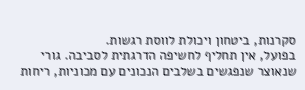סקרנות, ביטחון ויכולת לווסת רגשות.
בפועל, אין תחליף לחשיפה הדרגתית לסביבה. גורי שנאוצר שנפגשים בשלבים הנכונים עם מכוניות, ריחות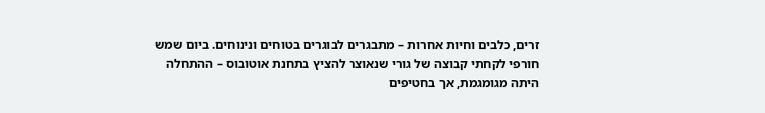זרים, כלבים וחיות אחרות – מתבגרים לבוגרים בטוחים ונינוחים. ביום שמש חורפי לקחתי קבוצה של גורי שנאוצר להציץ בתחנת אוטובוס – ההתחלה היתה מגומגמת, אך בחטיפים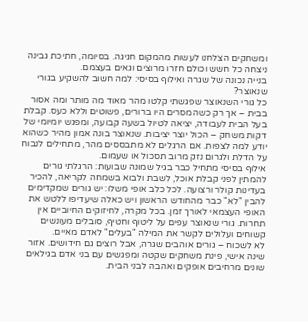ומשחקים הצלחנו לעשות מהמקום חגיגה. בסיומה, חתיכת גבינה ניצחה כל חשש וכולם חזרו מרוצים וגאים בעצמם.
בנייה נכונה של שגרה ואילוף בסיסי: למה חשוב להשקיע בגורי שנאוצר?
כל גורי השנאוצר שפגשתי קלטו מהר מאוד מה מותר ומה אסור בבית – אך רק כשהמסרים היו ברורים, פשוטים וללא כעס. קבלת בעל הבית לעבודה, יציאה לטיול בשעה קבועה, ומפגש יומיומי של דקות משחק – הכול יוצר יציבות. שנאוצר בונה אמון מהיר כשהוא יודע למה לצפות. אם הרגלים לא מתבססים מהר, מתחילים לנבוח על הדלת ולגרום נזק מרוב תסכול או שעמום.
אילוף בסיסי מתחיל כבר בגיל שמונה שבועות: הרגלתי גורים להמתין לפני קבלת אוכל, לשבת ולבוא בשמחה לקריאה, להכיר בעדינות קולר ורצועה. לכל כלב אופי משלו: יש גורים שמקדימים להבין "לא" כבר מהחודש הראשון ויש כאלה שיעדיפו ללטש את האופי העצמאי לאורך זמן. בכל מקרה, לחיזוקים החיוביים אין תחרות. גורי שנאוצר עפים על ליטוף וחטיף, סובלים מעונשים קשוחים ועלולים לקשר את המילה "בעלים" לאדם מאיים.
לא לשכוח – גורים אוהבים שגרה, אבל רוצים גם חידושים. אזור שינה אישי, פינת משחקים שקטה ומפגשים עם בני אדם בגילאים שונים מרחיבים אופקים ואהבה לבני הבית.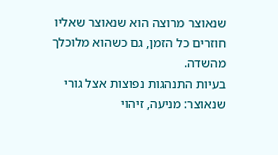שנאוצר מרוצה הוא שנאוצר שאליו חוזרים כל הזמן, גם כשהוא מלוכלך מהשדה.
בעיות התנהגות נפוצות אצל גורי שנאוצר: מניעה, זיהוי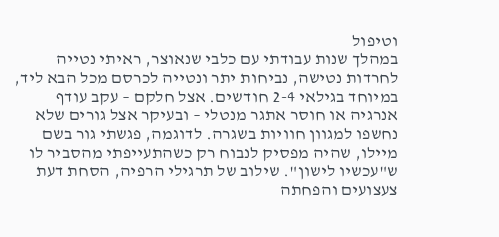וטיפול
במהלך שנות עבודתי עם כלבי שנאוצר, ראיתי נטייה לחרדות נטישה, נביחות יתר ונטייה לכרסם מכל הבא ליד, במיוחד בגילאי 2-4 חודשים. אצל חלקם – עקב עודף אנרגיה או חוסר אתגר מנטלי – ובעיקר אצל גורים שלא נחשפו למגוון חוויות בשגרה. לדוגמה, פגשתי גור בשם מיילו, שהיה מפסיק לנבוח רק כשהתעייפתי מהסביר לו ש"עכשיו לישון". שילוב של תרגילי הרפיה, הסחת דעת צעצועים והפחתה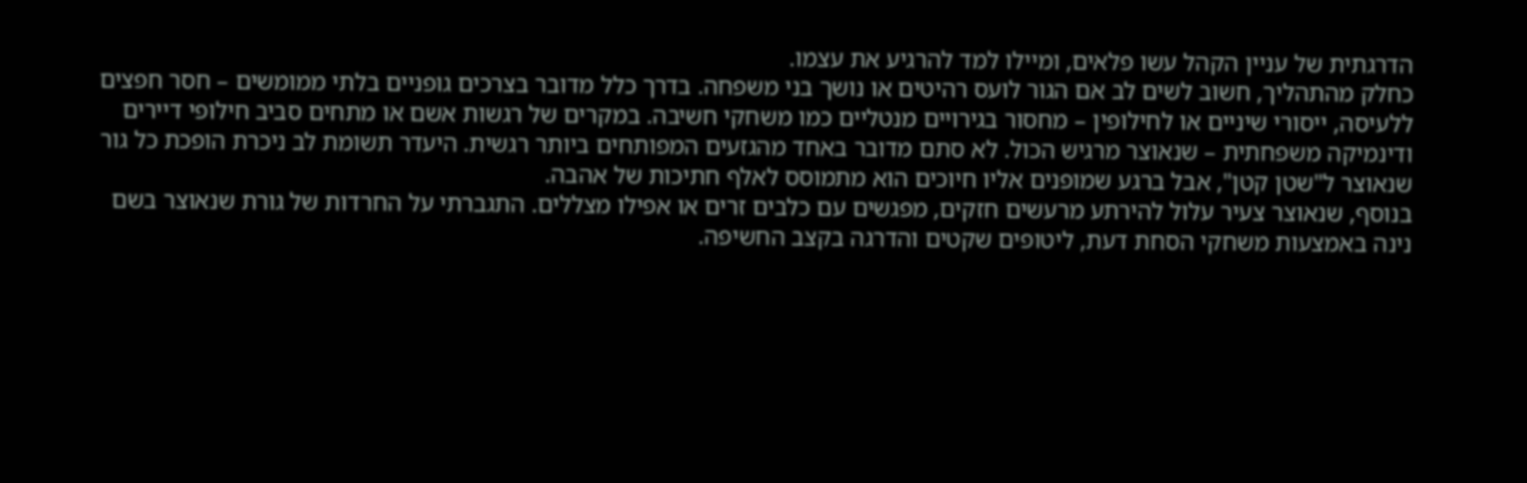הדרגתית של עניין הקהל עשו פלאים, ומיילו למד להרגיע את עצמו.
כחלק מהתהליך, חשוב לשים לב אם הגור לועס רהיטים או נושך בני משפחה. בדרך כלל מדובר בצרכים גופניים בלתי ממומשים – חסר חפצים ללעיסה, ייסורי שיניים או לחילופין – מחסור בגירויים מנטליים כמו משחקי חשיבה. במקרים של רגשות אשם או מתחים סביב חילופי דיירים ודינמיקה משפחתית – שנאוצר מרגיש הכול. לא סתם מדובר באחד מהגזעים המפותחים ביותר רגשית. היעדר תשומת לב ניכרת הופכת כל גור שנאוצר ל"שטן קטן", אבל ברגע שמופנים אליו חיוכים הוא מתמוסס לאלף חתיכות של אהבה.
בנוסף, שנאוצר צעיר עלול להירתע מרעשים חזקים, מפגשים עם כלבים זרים או אפילו מצללים. התגברתי על החרדות של גורת שנאוצר בשם נינה באמצעות משחקי הסחת דעת, ליטופים שקטים והדרגה בקצב החשיפה.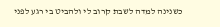כשנינה למדה לשבת קרוב לי ולהביט בי רגע לפני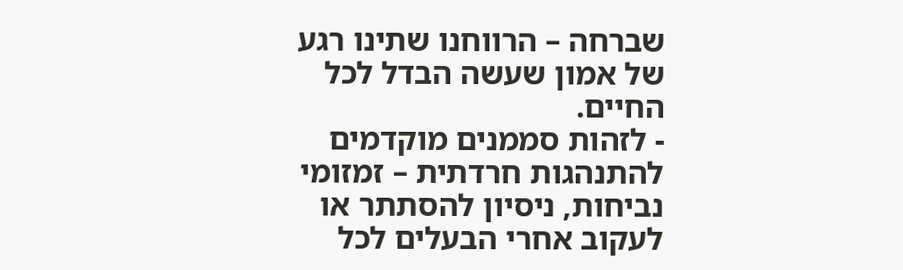שברחה – הרווחנו שתינו רגע של אמון שעשה הבדל לכל החיים.
- לזהות סממנים מוקדמים להתנהגות חרדתית – זמזומי נביחות, ניסיון להסתתר או לעקוב אחרי הבעלים לכל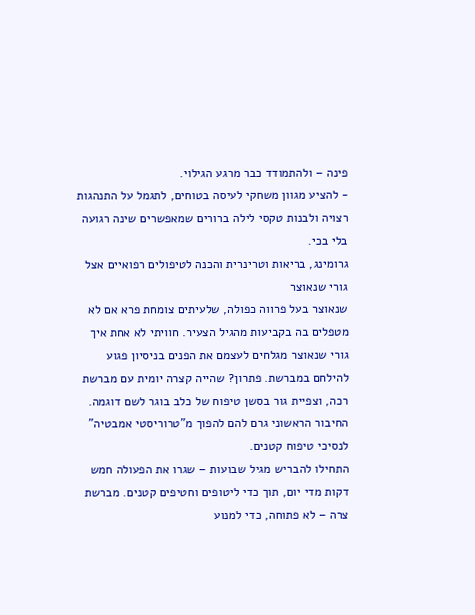פינה – ולהתמודד כבר מרגע הגילוי.
- להציע מגוון משחקי לעיסה בטוחים, לתגמל על התנהגות רצויה ולבנות טקסי לילה ברורים שמאפשרים שינה רגועה בלי בכי.
גרומינג, בריאות וטרינרית והכנה לטיפולים רפואיים אצל גורי שנאוצר
שנאוצר בעל פרווה כפולה, שלעיתים צומחת פרא אם לא מטפלים בה בקביעות מהגיל הצעיר. חוויתי לא אחת איך גורי שנאוצר מגלחים לעצמם את הפנים בניסיון פגוע להילחם במברשת. פתרון? שהייה קצרה יומית עם מברשת רכה, וצפיית גור בסשן טיפוח של כלב בוגר לשם דוגמה. החיבור הראשוני גרם להם להפוך מ"טרוריסטי אמבטיה" לנסיכי טיפוח קטנים.
התחילו להבריש מגיל שבועות – שגרו את הפעולה חמש דקות מדי יום, תוך כדי ליטופים וחטיפים קטנים. מברשת צרה – לא פתוחה, כדי למנוע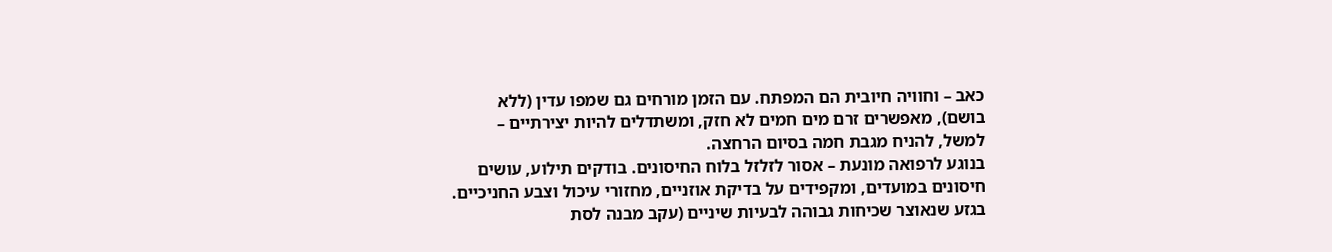כאב – וחוויה חיובית הם המפתח. עם הזמן מורחים גם שמפו עדין (ללא בושם), מאפשרים זרם מים חמים לא חזק, ומשתדלים להיות יצירתיים – למשל, להניח מגבת חמה בסיום הרחצה.
בנוגע לרפואה מונעת – אסור לזלזל בלוח החיסונים. בודקים תילוע, עושים חיסונים במועדים, ומקפידים על בדיקת אוזניים, מחזורי עיכול וצבע החניכיים. בגזע שנאוצר שכיחות גבוהה לבעיות שיניים (עקב מבנה לסת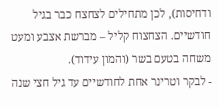ודחיסות), לכן מתחילים לצחצח כבר בגיל חודשיים. הצחצוח קליל – מברשת אצבע ומעט משחה בטעם בשר (והמון עידוד).
- לבקר וטרינר אחת לחודשיים עד גיל חצי שנה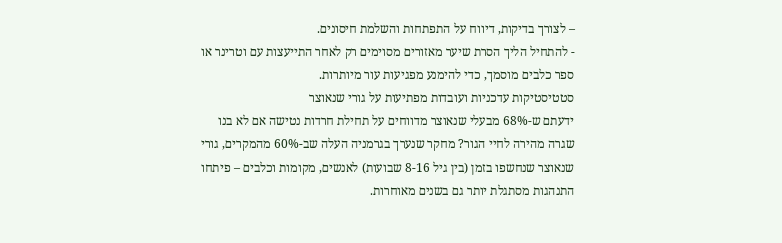– לצורך בדיקות, דיווח על התפתחות והשלמת חיסונים.
- להתחיל הליך הסרת שיער מאזורים מסוימים רק לאחר התייעצות עם וטרינר או ספר כלבים מוסמך, כדי להימנע מפגיעות עור מיותרות.
סטטיסטיקות עדכניות ועובדות מפתיעות על גורי שנאוצר
ידעתם ש-68% מבעלי שנאוצר מדווחים על תחילת חרדות נטישה אם לא בנו שגרה מהירה לחיי הגור? מחקר שנערך בגרמניה העלה שב-60% מהמקרים, גורי שנאוצר שנחשפו בזמן (בין גיל 8-16 שבועות) לאנשים, מקומות וכלבים – פיתחו התנהגות מסתגלת יותר גם בשנים מאוחרות.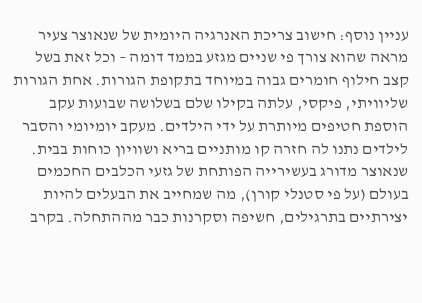עניין נוסף: חישוב צריכת האנרגיה היומית של שנאוצר צעיר מראה שהוא צורך פי שניים מגזע בממד דומה – וכל זאת בשל קצב חילוף חומרים גבוה במיוחד בתקופת הגורות. אחת הגורות שליוויתי, פיקסי, עלתה בקילו שלם בשלושה שבועות עקב הוספת חטיפים מיותרת על ידי הילדים. מעקב יומיומי והסבר לילדים נתנו לה חזרה קו מותניים בריא ושוויון כוחות בבית.
שנאוצר מדורג בעשירייה הפותחת של גזעי הכלבים החכמים בעולם (על פי סטנלי קורן), מה שמחייב את הבעלים להיות יצירתיים בתרגילים, חשיפה וסקרנות כבר מההתחלה. בקרב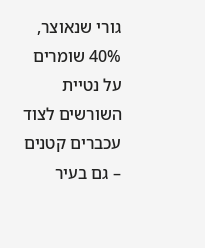גורי שנאוצר, 40% שומרים על נטיית השורשים לצוד עכברים קטנים – גם בעיר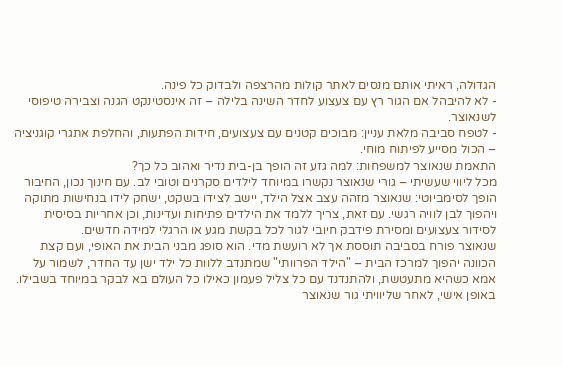הגדולה, ראיתי אותם מנסים לאתר קולות מהרצפה ולבדוק כל פינה.
- לא להיבהל אם הגור רץ עם צעצוע לחדר השינה בלילה – זה אינסטינקט הגנה וצבירה טיפוסי לשנאוצר.
- לטפח סביבה מלאת עניין: מבוכים קטנים עם צעצועים, חידות הפתעות, והחלפת אתגרי קוגניציה – הכול מסייע לפיתוח מוחי.
התאמת שנאוצר למשפחות: למה גזע זה הופך בן-בית נדיר ואהוב כל כך?
מכל ליווי שעשיתי – גורי שנאוצר נקשרו במיוחד לילדים סקרנים וטובי לב. עם חינוך נכון, החיבור הופך לסימביוטי: שנאוצר מזהה עצב אצל הילד, יישב לצידו בשקט, ישחק לידו בנחישות מתוקה ויהפוך לבן לוויה רגשי. עם זאת, צריך ללמד את הילדים פתיחות ועדינות, וכן אחריות בסיסית לסידור צעצועים ומסירת פידבק חיובי לגור לכל בקשת מגע או הרגלי למידה חדשים.
שנאוצר פורח בסביבה תוססת אך לא רועשת מדי. הוא סופג מבני הבית את האופי, ועם קצת הכוונה יהפוך למרכז הבית – "הילד הפרוותי" שמתנדב ללוות כל ילד ישן עד החדר, לשמור על אמא כשהיא מתעטשת, ולהתנדנד עם כל צליל פעמון כאילו כל העולם בא לבקר במיוחד בשבילו.
באופן אישי, לאחר שליוויתי גור שנאוצר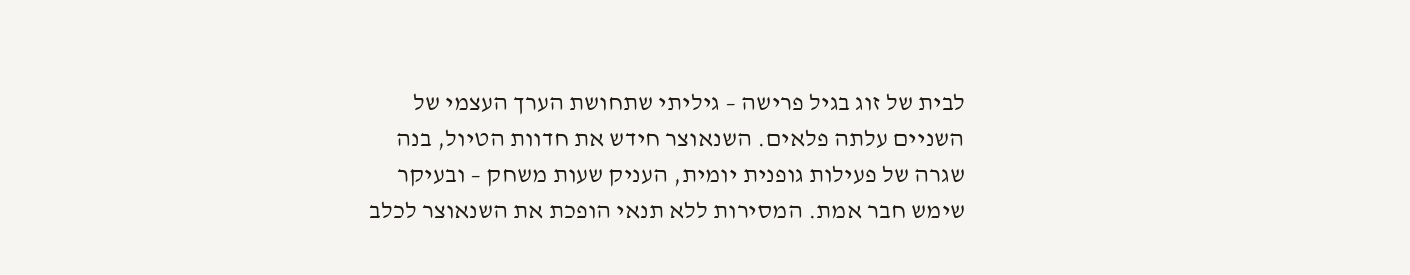לבית של זוג בגיל פרישה – גיליתי שתחושת הערך העצמי של השניים עלתה פלאים. השנאוצר חידש את חדוות הטיול, בנה שגרה של פעילות גופנית יומית, העניק שעות משחק – ובעיקר שימש חבר אמת. המסירות ללא תנאי הופכת את השנאוצר לכלב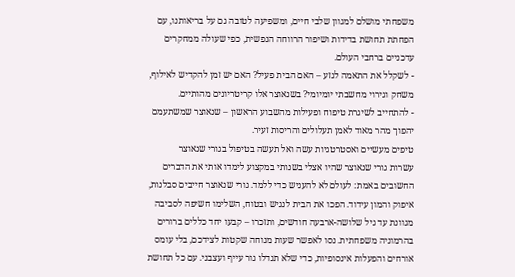משפחתי מושלם למגוון שלבי חיים, ומשפיעה לטובה גם על בריאותנו, עם הפחתת תחושת בדידות ושיפור הרווחה הנפשית, כפי שעולה ממחקרים עדכניים ברחבי העולם.
- לשקלל את התאמה לגזע – האם הבית פעיל? האם יש זמן להקדיש לאילוף, משחק וגירוי מחשבתי יומיומי? בשנאוצר אלו קריטריונים מהותיים.
- להתחייב לשיגרת טיפוח ופעילות מהשבוע הראשון – שנאוצר שמשתעמם יהפוך מהר מאוד לאמן תעלולים והריסות זעיר.
טיפים מעשיים ואסטרטגיות עשה ואל תעשה בטיפול בגורי שנאוצר
עשרות גורי שנאוצר שהיו אצלי בשנותי במקצוע לימדו אותי את הדברים החשובים באמת: לעולם לא להעניש כדי ללמד. גורי שנאוצר חייבים סבלנות, איפוק והמון עידוד. הפכו את הבית לנגיש ובטוח, השלימו חשיפה לסביבה מגוונת עד גיל שלושה-ארבעה חודשים, ותזכרו – קבעו יחד כללים ברורים בהרמוניה משפחתית. נסו לאפשר שעות מנוחה שקטות לצידכם, בלי עומס אורחים והפעלות אינסופיות, כדי שלא תגדלו גור עייף ועצבני. עם כל תחושת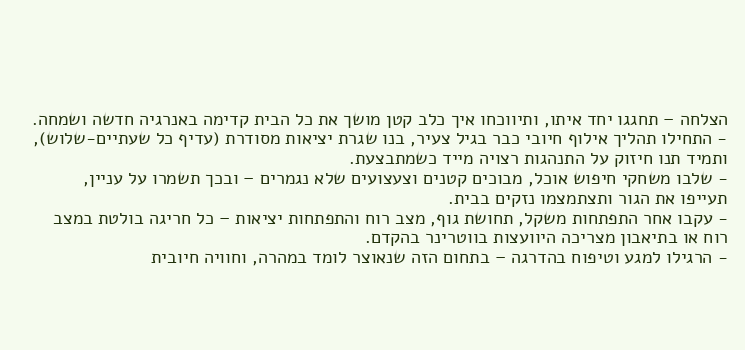הצלחה – תחגגו יחד איתו, ותיווכחו איך כלב קטן מושך את כל הבית קדימה באנרגיה חדשה ושמחה.
- התחילו תהליך אילוף חיובי כבר בגיל צעיר, בנו שגרת יציאות מסודרת (עדיף כל שעתיים-שלוש), ותמיד תנו חיזוק על התנהגות רצויה מייד כשמתבצעת.
- שלבו משחקי חיפוש אוכל, מבוכים קטנים וצעצועים שלא נגמרים – ובכך תשמרו על עניין, תעייפו את הגור ותצתמצמו נזקים בבית.
- עקבו אחר התפתחות משקל, תחושת גוף, מצב רוח והתפתחות יציאות – כל חריגה בולטת במצב רוח או בתיאבון מצריכה היוועצות בווטרינר בהקדם.
- הרגילו למגע וטיפוח בהדרגה – בתחום הזה שנאוצר לומד במהרה, וחוויה חיובית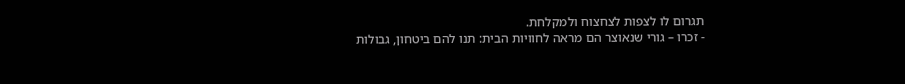תגרום לו לצפות לצחצוח ולמקלחת.
- זכרו – גורי שנאוצר הם מראה לחוויות הבית: תנו להם ביטחון, גבולות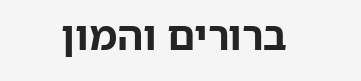ברורים והמון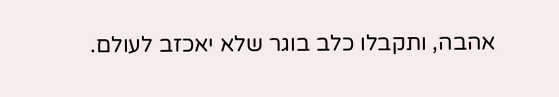אהבה, ותקבלו כלב בוגר שלא יאכזב לעולם.